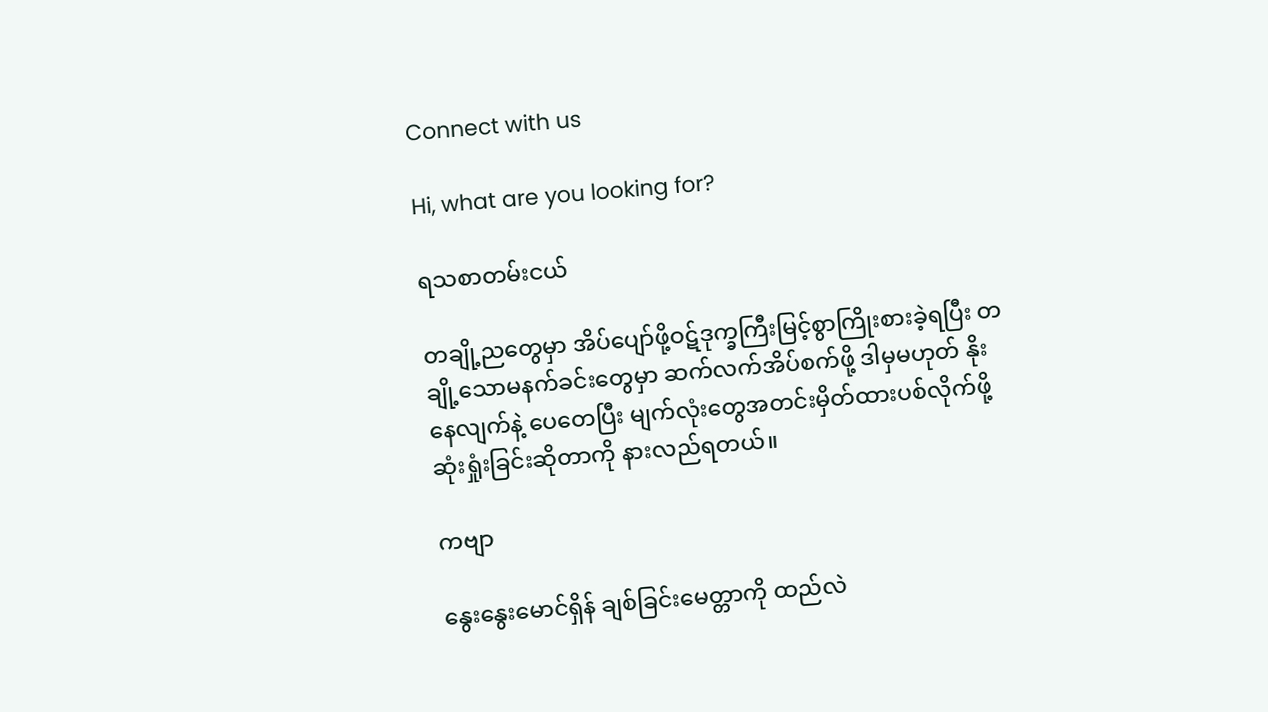Connect with us

Hi, what are you looking for?

ရသစာတမ်းငယ်

တချို့ညတွေမှာ အိပ်ပျော်ဖို့ဝဋ်ဒုက္ခကြီးမြင့်စွာကြိုးစားခဲ့ရပြီး တချို့သောမနက်ခင်းတွေမှာ ဆက်လက်အိပ်စက်ဖို့ ဒါမှမဟုတ် နိုးနေလျက်နဲ့ ပေတေပြီး မျက်လုံးတွေအတင်းမှိတ်ထားပစ်လိုက်ဖို့ ဆုံးရှုံးခြင်းဆိုတာကို နားလည်ရတယ်။

ကဗျာ

နွေးနွေးမောင်ရှိန် ချစ်ခြင်းမေတ္တာကို ထည်လဲ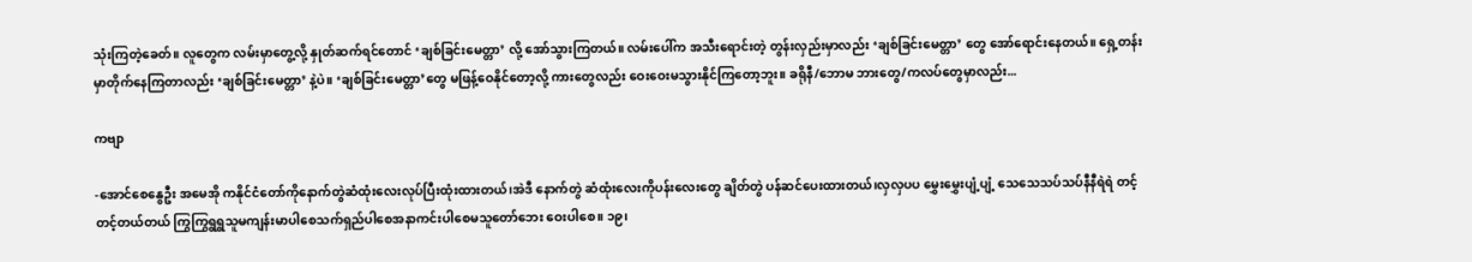သုံးကြတဲ့ခေတ်။ လူတွေက လမ်းမှာတွေ့လို့ နှုတ်ဆက်ရင်တောင် ‘ချစ်ခြင်းမေတ္တာ’ လို့ အော်သွားကြတယ်။ လမ်းပေါ်က အသီးရောင်းတဲ့ တွန်းလှည်းမှာလည်း ‘ချစ်ခြင်းမေတ္တာ’ တွေ အော်ရောင်းနေတယ်။ ရှေ့တန်းမှာတိုက်နေကြတာလည်း ‘ချစ်ခြင်းမေတ္တာ’ နဲ့ပဲ။ ‘ချစ်ခြင်းမေတ္တာ’တွေ မဖြန့်ဝေနိုင်တော့လို့ ကားတွေလည်း ဝေးဝေးမသွားနိုင်ကြတော့ဘူး။ ခရိုနီ/ဘောမ ဘားတွေ/ကလပ်တွေမှာလည်း...

ကဗျာ

-အောင်စေနွေဦး အမေအို ကနိုင်ငံတော်ကိုနောက်တွဲဆံထုံးလေးလုပ်ပြီးထုံးထားတယ်၊အဲဒီ နောက်တွဲ ဆံထုံးလေးကိုပန်းလေးတွေ ချိတ်တွဲ ပန်ဆင်ပေးထားတယ်၊လှလှပပ မွှေးမွှေးပျံ့ပျံ့ သေသေသပ်သပ်နီနီရဲရဲ တင့်တင့်တယ်တယ် ကြွကြွရွရွသူမကျန်းမာပါစေသက်ရှည်ပါစေအနာကင်းပါစေမသူတော်ဘေး ဝေးပါစေ။ ၁၉၊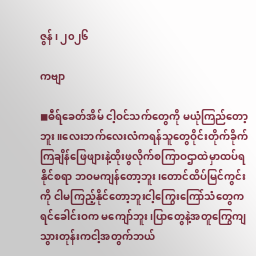ဇွန်၊ ၂၀၂၆

ကဗျာ

◼ဓီရ်ခေတ်အိမ် ငါ့ဝင်သက်တွေကို မယုံကြည်တော့ဘူး။လေးဘက်လေးလံကရန်သူတွေဝိုင်းတိုက်ခိုက်ကြချိန်ဖြေဖျားနဲ့ထိုးဖွလိုက်စကြာဝဌာထဲမှာထပ်ရနိုင်စရာ ဘဝမကျန်တော့ဘူး၊တောင်ထိပ်မြင်ကွင်းကို ငါမကြည့်နိုင်တော့ဘူးငါ့ကြွေးကြော်သံတွေက ရင်ခေါင်းဝက မကျော်ဘူး၊ပြာတွေနဲ့အတူကြွေကျသွားတုန်းကငါ့အတွက်ဘယ်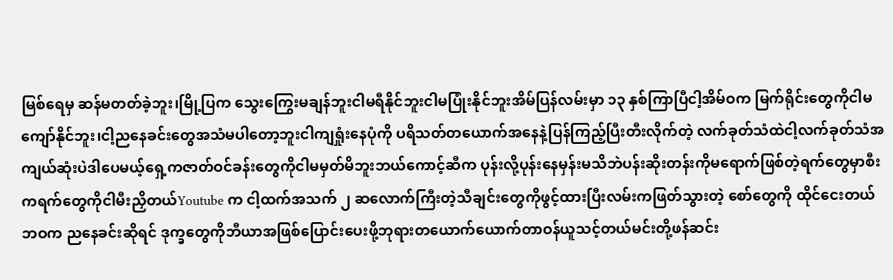မြစ်ရေမှ ဆန်မတတ်ခဲ့ဘူး၊မြို့ပြက သွေးကြွေးမချန်ဘူးငါမရီနိုင်ဘူးငါမပြုံးနိုင်ဘူးအိမ်ပြန်လမ်းမှာ ၁၃ နှစ်ကြာပြီငါ့အိမ်ဝက မြက်ရိုင်းတွေကိုငါမကျော်နိုင်ဘူး၊ငါ့ညနေခင်းတွေအသံမပါတော့ဘူးငါကျရှုံးနေပုံကို ပရိသတ်တယောက်အနေနဲ့ပြန်ကြည့်ပြီးတီးလိုက်တဲ့ လက်ခုတ်သံထဲငါ့လက်ခုတ်သံအကျယ်ဆုံးပဲဒါပေမယ့်ရှေ့ကဇာတ်ဝင်ခန်းတွေကိုငါမမှတ်မိဘူးဘယ်ကောင့်ဆီက ပုန်းလို့ပုန်းနေမှန်းမသိဘဲပန်းဆိုးတန်းကိုမရောက်ဖြစ်တဲ့ရက်တွေမှာစီးကရက်တွေကိုငါမီးညှိတယ်Youtube က ငါ့ထက်အသက် ၂ ဆလောက်ကြီးတဲ့သီချင်းတွေကိုဖွင့်ထားပြီးလမ်းကဖြတ်သွားတဲ့ စော်တွေကို ထိုင်ငေးတယ်ဘဝက ညနေခင်းဆိုရင် ဒုက္ခတွေကိုဘီယာအဖြစ်ပြောင်းပေးဖို့ဘုရားတယောက်ယောက်တာဝန်ယူသင့်တယ်မင်းတို့ဖန်ဆင်း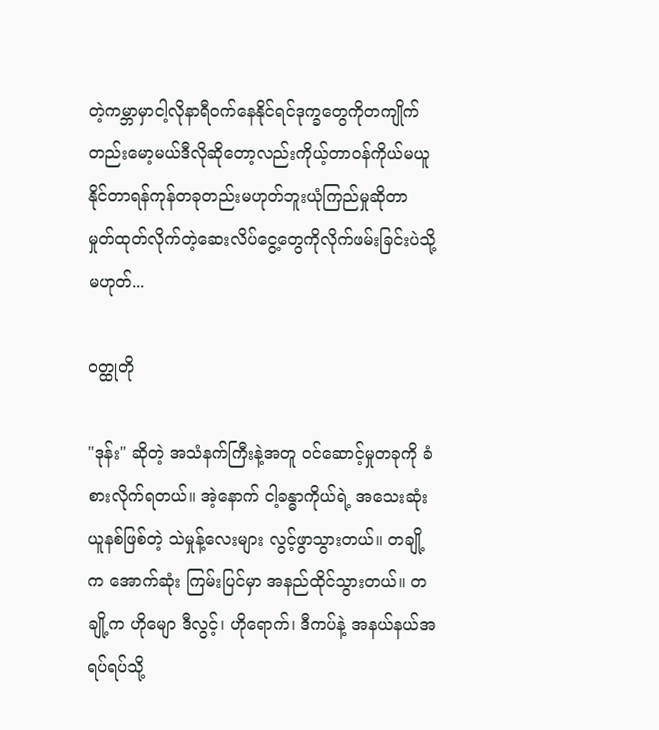တဲ့ကမ္ဘာမှာငါ့လိုနာရီဝက်နေနိုင်ရင်ဒုက္ခတွေကိုတကျိုက်တည်းမော့မယ်ဒီလိုဆိုတော့လည်းကိုယ့်တာဝန်ကိုယ်မယူနိုင်တာရန်ကုန်တခုတည်းမဟုတ်ဘူးယုံကြည်မှုဆိုတာ မှုတ်ထုတ်လိုက်တဲ့ဆေးလိပ်ငွေ့တွေကိုလိုက်ဖမ်းခြင်းပဲသို့မဟုတ်...

ဝတ္ထုတို

"ဒုန်း" ဆိုတဲ့ အသံနက်ကြီးနဲ့အတူ ဝင်ဆောင့်မှုတခုကို ခံစားလိုက်ရတယ်။ အဲ့နောက် ငါ့ခန္ဓာကိုယ်ရဲ့ အသေးဆုံး ယူနစ်ဖြစ်တဲ့ သဲမှုန့်လေးများ လွင့်ဖွာသွားတယ်။ တချို့က အောက်ဆုံး ကြမ်းပြင်မှာ အနည်ထိုင်သွားတယ်။ တချို့က ဟိုမျော ဒီလွင့်၊ ဟိုရောက်၊ ဒီကပ်နဲ့ အနယ်နယ်အရပ်ရပ်သို့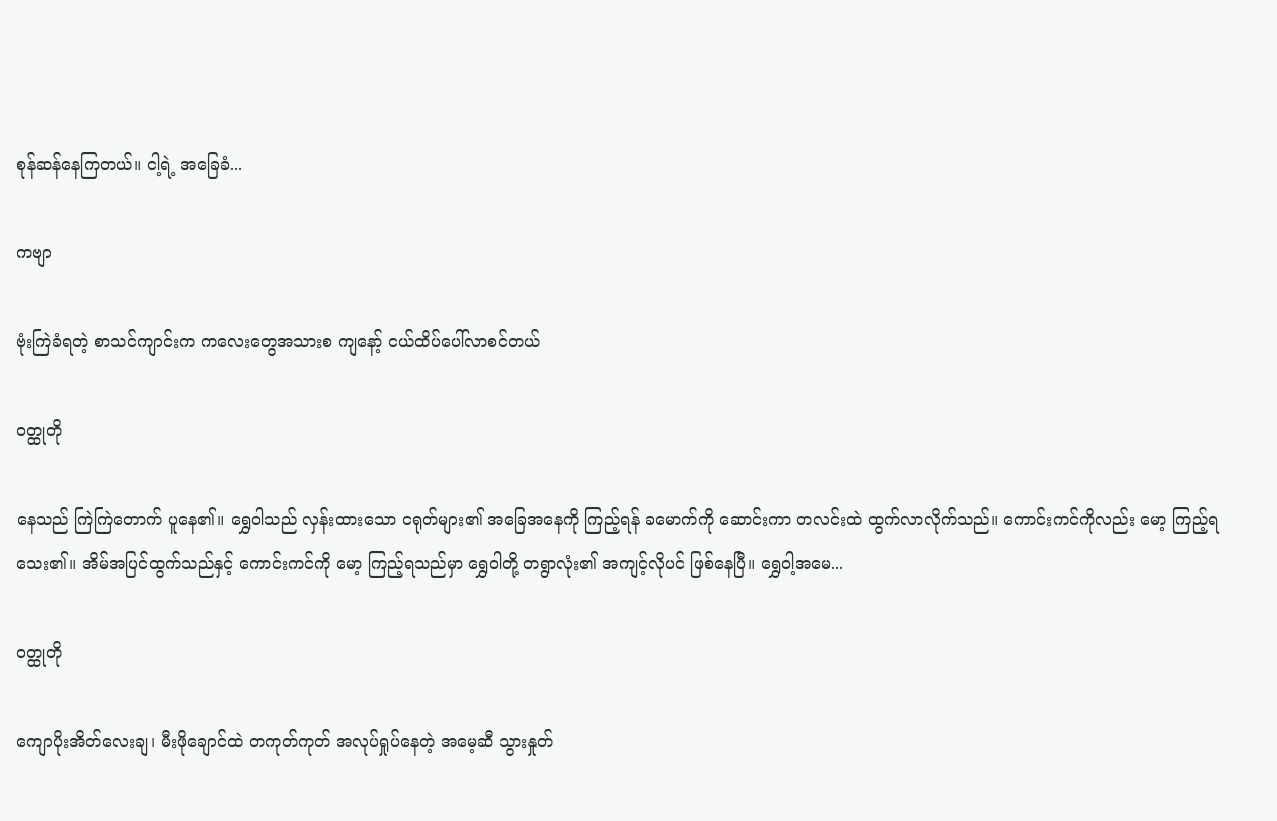စုန်ဆန်နေကြတယ်။ ငါ့ရဲ့ အခြေခံ...

ကဗျာ

ဗုံးကြဲခံရတဲ့ စာသင်ကျာင်းက ကလေးတွေအသားစ ကျနော့် ငယ်ထိပ်ပေါ်လာစင်တယ်

ဝတ္ထုတို

နေသည် ကြဲကြဲတောက် ပူနေ၏။ ရွှေဝါသည် လှန်းထားသော ငရုတ်များ၏ အခြေအနေကို ကြည့်ရန် ခ‌မောက်ကို ဆောင်းကာ တလင်းထဲ ထွက်လာလိုက်သည်။ ကောင်းကင်ကိုလည်း မော့ ကြည့်ရသေး၏။ အိမ်အပြင်ထွက်သည်နှင့် ကောင်းကင်ကို မော့ ကြည့်ရသည်မှာ ရွှေဝါတို့ တရွာလုံး၏ အကျင့်လိုပင် ဖြစ်နေပြီ။ ရွှေဝါ့အမေ...

ဝတ္ထုတို

ကျောပိုးအိတ်လေးချ၊ မီးဖိုချောင်ထဲ တကုတ်ကုတ် အလုပ်ရှုပ်နေတဲ့ အမေ့ဆီ သွားနှုတ်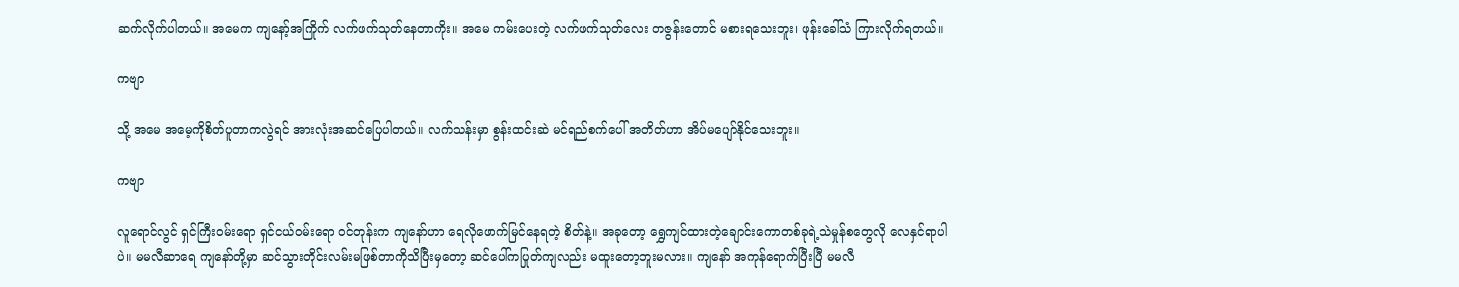ဆက်လိုက်ပါတယ်။ အမေက ကျနော့်အကြိုက် လက်ဖက်သုတ်နေတာကိုး။ အမေ ကမ်းပေးတဲ့ လက်ဖက်သုတ်လေး တဇွန်းတောင် မစားရသေးဘူး၊ ဖုန်းခေါ်သံ ကြားလိုက်ရတယ်။

ကဗျာ

သို့ အမေ အမေ့ကိုစိတ်ပူတာကလွဲရင် အားလုံးအဆင်ပြေပါတယ်။ လက်သန်းမှာ စွန်းထင်းဆဲ မင်ရည်စက်ပေါ် အတိတ်ဟာ အိပ်မပျော်နိုင်သေးဘူး။

ကဗျာ

လူရောင်လွင် ရှင်ကြီးဝမ်းရော ရှင်ငယ်ဝမ်းရော ဝင်တုန်းက ကျနော်ဟာ ရေလိုဖောက်မြင်နေရတဲ့ စိတ်နဲ့။ အခုတော့ ရွှေကျင်ထားတဲ့ချောင်းကောတစ်ခုရဲ့သဲမှုန်စတွေလို လေနှင်ရာပါပဲ။ မမလီဆာရေ ကျနော်တို့မှာ ဆင်သွားတိုင်းလမ်းမဖြစ်တာကိုသိပြီးမှတော့ ဆင်ပေါ်ကပြုတ်ကျလည်း မထူးတော့ဘူးမလား။ ကျနော် အကုန်ရောက်ပြီးပြီ မမလီ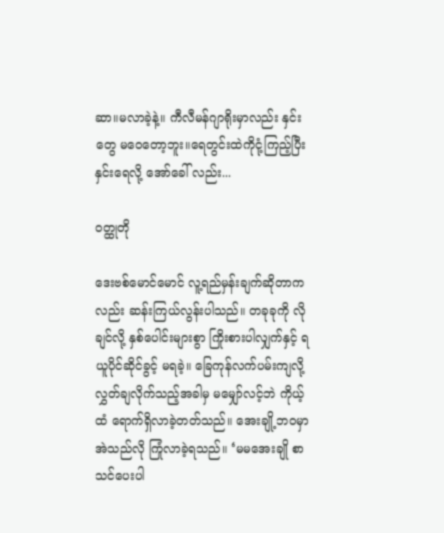ဆာ။မလာခဲ့နဲ့။ ကီလီမန်ဂျာရိုးမှာလည်း နှင်းတွေ မဝေတော့ဘူး။ရေတွင်းထဲကိုငုံ့ကြည့်ပြီး နှင်းရေလို့ အော်ခေါ် လည်း...

ဝတ္ထုတို

ဒေးဗစ်မောင်မောင် လူ့ရည်မှန်းချက်ဆိုတာကလည်း ဆန်းကြယ်လွန်းပါသည်။ တခုခုကို လိုချင်လို့ နှစ်ပေါင်းများစွာ ကြိုးစားပါလျှက်နှင့် ရယူပိုင်ဆိုင်ခွင့် မရခဲ့။ ခြေကုန်လက်ပမ်းကျလို့ လွှတ်ချလိုက်သည့်အခါမှ မမျှော်လင့်ဘဲ ကိုယ့်ထံ ရောက်ရှိလာခဲ့တတ်သည်။ အေးချို့ဘဝမှာ အဲသည်လို ကြုံလာခဲ့ရသည်။ ‘မမအေးချို စာသင်ပေးပါ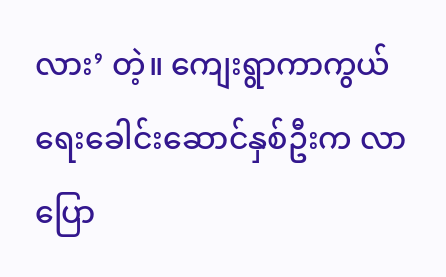လား’ တဲ့။ ကျေးရွာကာကွယ်ရေးခေါင်းဆောင်နှစ်ဦးက လာပြော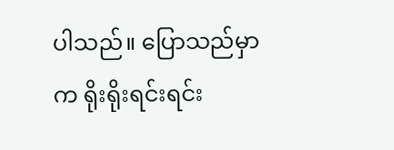ပါသည်။ ပြောသည်မှာက ရိုးရိုးရင်းရင်း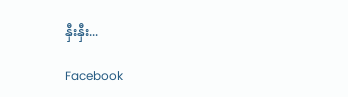နှီးနှီး...

Facebook